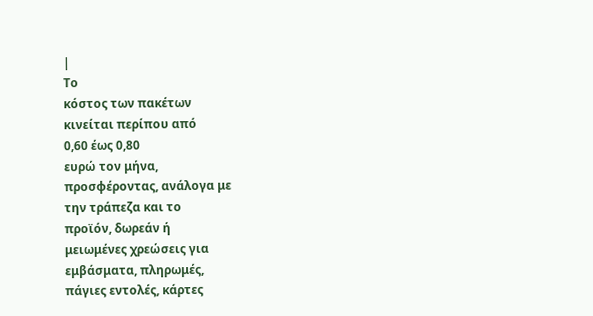|
Το
κόστος των πακέτων
κινείται περίπου από
0,60 έως 0,80
ευρώ τον μήνα,
προσφέροντας, ανάλογα με
την τράπεζα και το
προϊόν, δωρεάν ή
μειωμένες χρεώσεις για
εμβάσματα, πληρωμές,
πάγιες εντολές, κάρτες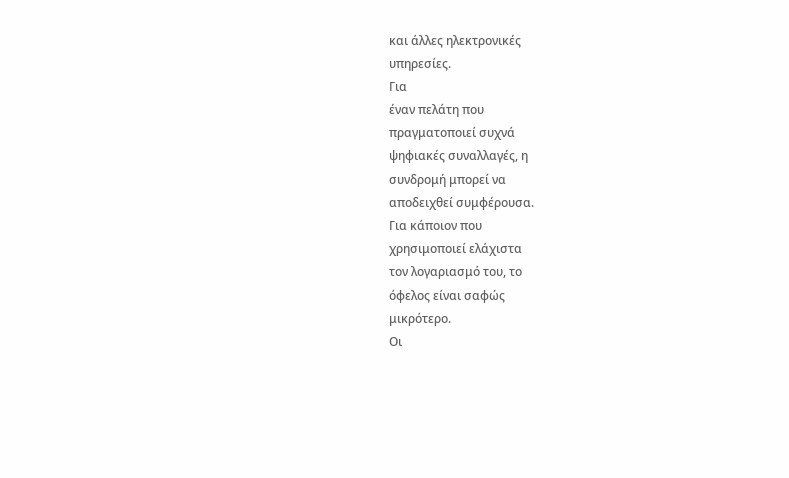και άλλες ηλεκτρονικές
υπηρεσίες.
Για
έναν πελάτη που
πραγματοποιεί συχνά
ψηφιακές συναλλαγές, η
συνδρομή μπορεί να
αποδειχθεί συμφέρουσα.
Για κάποιον που
χρησιμοποιεί ελάχιστα
τον λογαριασμό του, το
όφελος είναι σαφώς
μικρότερο.
Οι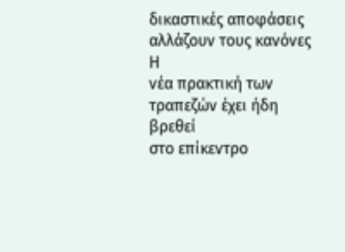δικαστικές αποφάσεις
αλλάζουν τους κανόνες
Η
νέα πρακτική των
τραπεζών έχει ήδη βρεθεί
στο επίκεντρο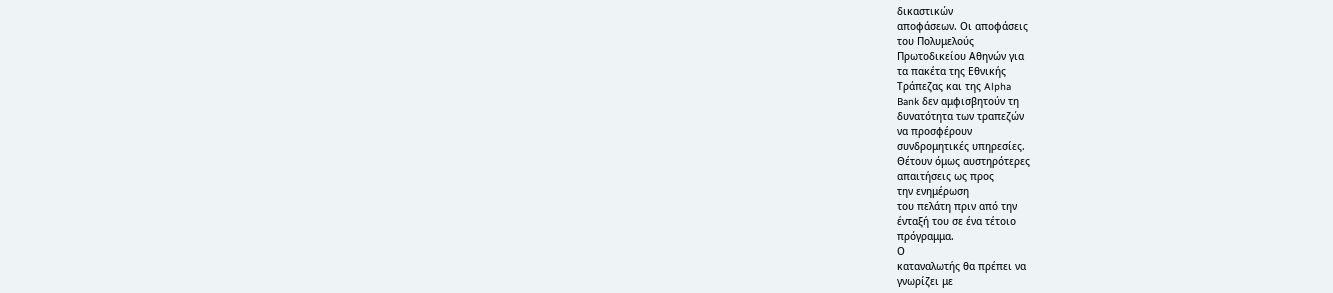δικαστικών
αποφάσεων. Οι αποφάσεις
του Πολυμελούς
Πρωτοδικείου Αθηνών για
τα πακέτα της Εθνικής
Τράπεζας και της Alpha
Bank δεν αμφισβητούν τη
δυνατότητα των τραπεζών
να προσφέρουν
συνδρομητικές υπηρεσίες.
Θέτουν όμως αυστηρότερες
απαιτήσεις ως προς
την ενημέρωση
του πελάτη πριν από την
ένταξή του σε ένα τέτοιο
πρόγραμμα.
Ο
καταναλωτής θα πρέπει να
γνωρίζει με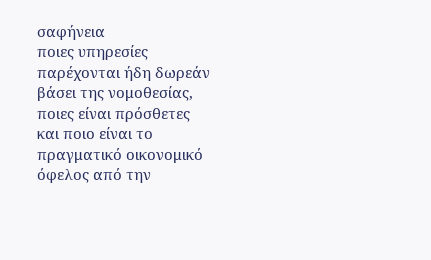σαφήνεια
ποιες υπηρεσίες
παρέχονται ήδη δωρεάν
βάσει της νομοθεσίας,
ποιες είναι πρόσθετες
και ποιο είναι το
πραγματικό οικονομικό
όφελος από την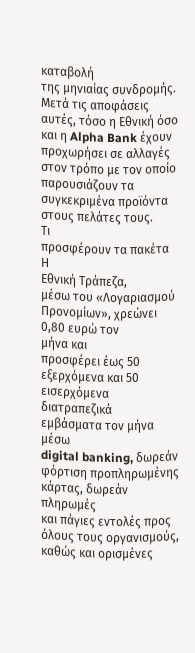καταβολή
της μηνιαίας συνδρομής.
Μετά τις αποφάσεις
αυτές, τόσο η Εθνική όσο
και η Alpha Bank έχουν
προχωρήσει σε αλλαγές
στον τρόπο με τον οποίο
παρουσιάζουν τα
συγκεκριμένα προϊόντα
στους πελάτες τους.
Τι
προσφέρουν τα πακέτα
Η
Εθνική Τράπεζα,
μέσω του «Λογαριασμού
Προνομίων», χρεώνει
0,80 ευρώ τον
μήνα και
προσφέρει έως 50
εξερχόμενα και 50
εισερχόμενα διατραπεζικά
εμβάσματα τον μήνα μέσω
digital banking, δωρεάν
φόρτιση προπληρωμένης
κάρτας, δωρεάν πληρωμές
και πάγιες εντολές προς
όλους τους οργανισμούς,
καθώς και ορισμένες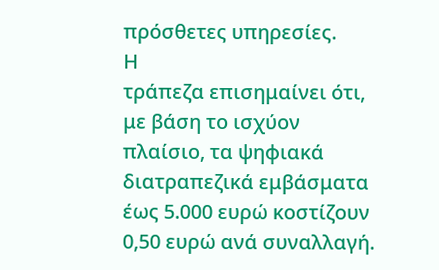πρόσθετες υπηρεσίες.
Η
τράπεζα επισημαίνει ότι,
με βάση το ισχύον
πλαίσιο, τα ψηφιακά
διατραπεζικά εμβάσματα
έως 5.000 ευρώ κοστίζουν
0,50 ευρώ ανά συναλλαγή.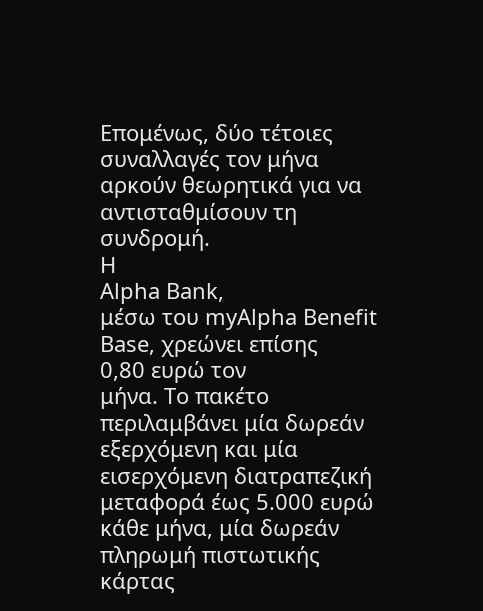Επομένως, δύο τέτοιες
συναλλαγές τον μήνα
αρκούν θεωρητικά για να
αντισταθμίσουν τη
συνδρομή.
Η
Alpha Bank,
μέσω του myAlpha Benefit
Base, χρεώνει επίσης
0,80 ευρώ τον
μήνα. Το πακέτο
περιλαμβάνει μία δωρεάν
εξερχόμενη και μία
εισερχόμενη διατραπεζική
μεταφορά έως 5.000 ευρώ
κάθε μήνα, μία δωρεάν
πληρωμή πιστωτικής
κάρτας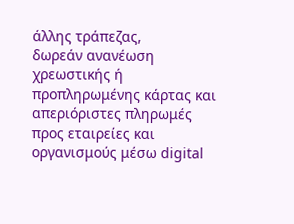άλλης τράπεζας,
δωρεάν ανανέωση
χρεωστικής ή
προπληρωμένης κάρτας και
απεριόριστες πληρωμές
προς εταιρείες και
οργανισμούς μέσω digital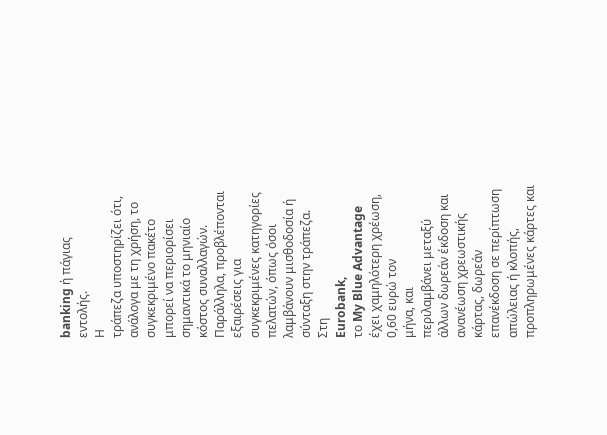banking ή πάγιας
εντολής.
Η
τράπεζα υποστηρίζει ότι,
ανάλογα με τη χρήση, το
συγκεκριμένο πακέτο
μπορεί να περιορίσει
σημαντικά το μηνιαίο
κόστος συναλλαγών.
Παράλληλα, προβλέπονται
εξαιρέσεις για
συγκεκριμένες κατηγορίες
πελατών, όπως όσοι
λαμβάνουν μισθοδοσία ή
σύνταξη στην τράπεζα.
Στη
Eurobank,
το My Blue Advantage
έχει χαμηλότερη χρέωση,
0,60 ευρώ τον
μήνα, και
περιλαμβάνει μεταξύ
άλλων δωρεάν έκδοση και
ανανέωση χρεωστικής
κάρτας, δωρεάν
επανέκδοση σε περίπτωση
απώλειας ή κλοπής,
προπληρωμένες κάρτες και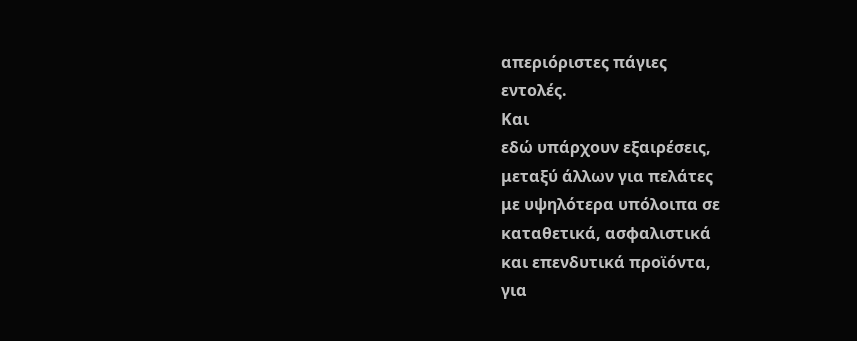απεριόριστες πάγιες
εντολές.
Και
εδώ υπάρχουν εξαιρέσεις,
μεταξύ άλλων για πελάτες
με υψηλότερα υπόλοιπα σε
καταθετικά, ασφαλιστικά
και επενδυτικά προϊόντα,
για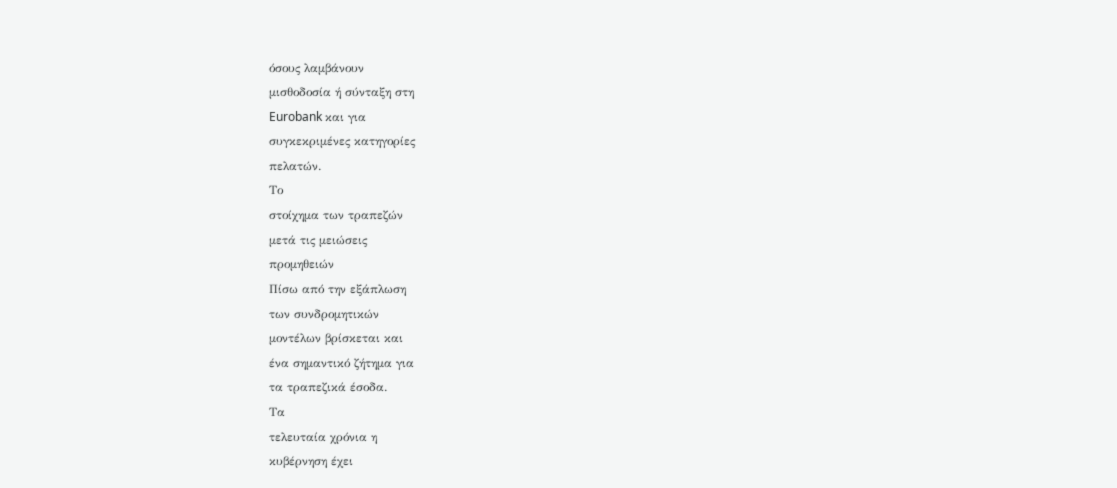όσους λαμβάνουν
μισθοδοσία ή σύνταξη στη
Eurobank και για
συγκεκριμένες κατηγορίες
πελατών.
Το
στοίχημα των τραπεζών
μετά τις μειώσεις
προμηθειών
Πίσω από την εξάπλωση
των συνδρομητικών
μοντέλων βρίσκεται και
ένα σημαντικό ζήτημα για
τα τραπεζικά έσοδα.
Τα
τελευταία χρόνια η
κυβέρνηση έχει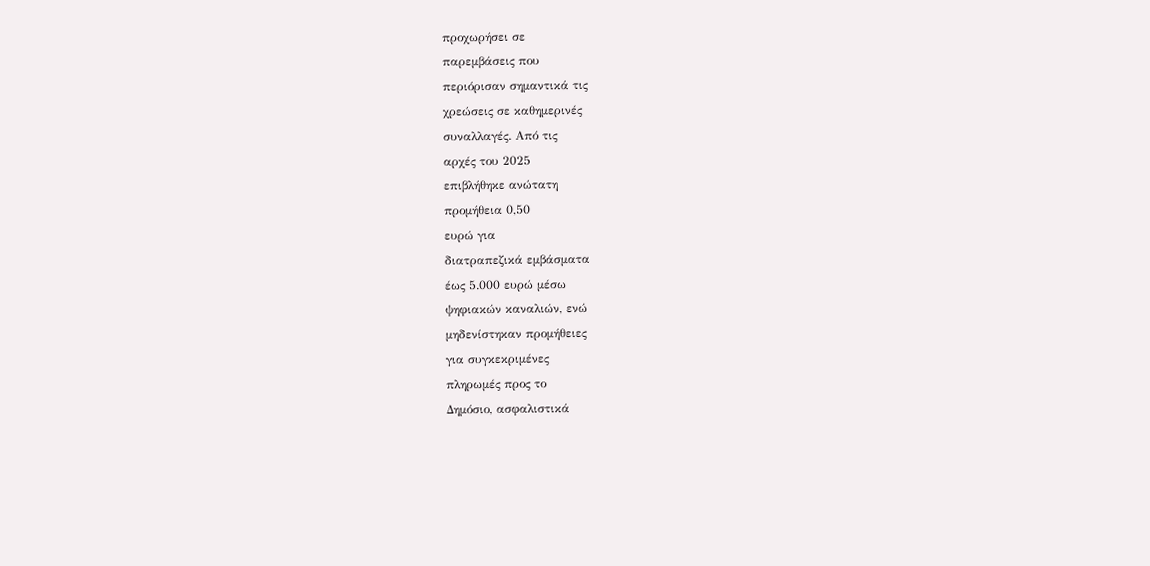προχωρήσει σε
παρεμβάσεις που
περιόρισαν σημαντικά τις
χρεώσεις σε καθημερινές
συναλλαγές. Από τις
αρχές του 2025
επιβλήθηκε ανώτατη
προμήθεια 0,50
ευρώ για
διατραπεζικά εμβάσματα
έως 5.000 ευρώ μέσω
ψηφιακών καναλιών, ενώ
μηδενίστηκαν προμήθειες
για συγκεκριμένες
πληρωμές προς το
Δημόσιο, ασφαλιστικά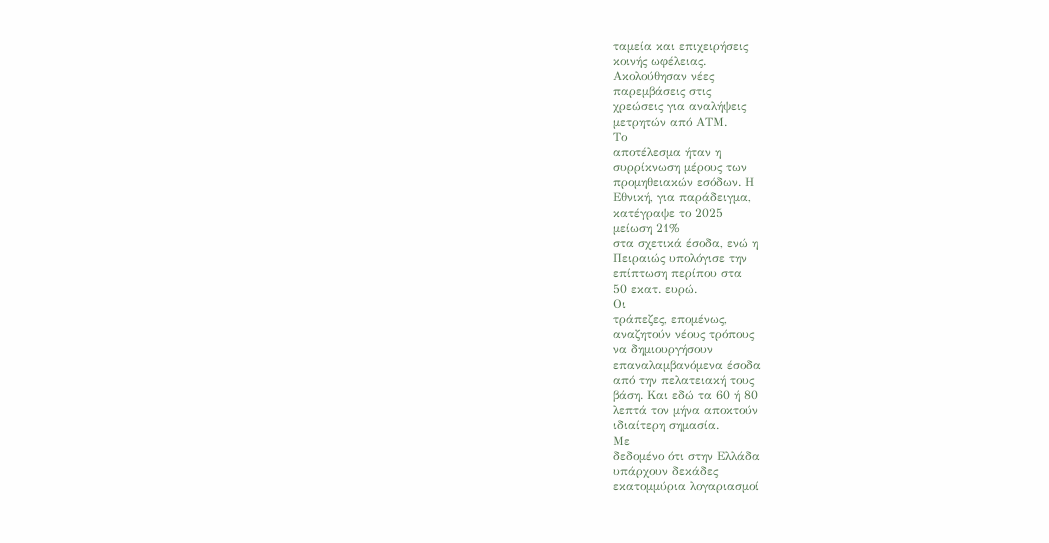ταμεία και επιχειρήσεις
κοινής ωφέλειας.
Ακολούθησαν νέες
παρεμβάσεις στις
χρεώσεις για αναλήψεις
μετρητών από ΑΤΜ.
Το
αποτέλεσμα ήταν η
συρρίκνωση μέρους των
προμηθειακών εσόδων. Η
Εθνική, για παράδειγμα,
κατέγραψε το 2025
μείωση 21%
στα σχετικά έσοδα, ενώ η
Πειραιώς υπολόγισε την
επίπτωση περίπου στα
50 εκατ. ευρώ.
Οι
τράπεζες, επομένως,
αναζητούν νέους τρόπους
να δημιουργήσουν
επαναλαμβανόμενα έσοδα
από την πελατειακή τους
βάση. Και εδώ τα 60 ή 80
λεπτά τον μήνα αποκτούν
ιδιαίτερη σημασία.
Με
δεδομένο ότι στην Ελλάδα
υπάρχουν δεκάδες
εκατομμύρια λογαριασμοί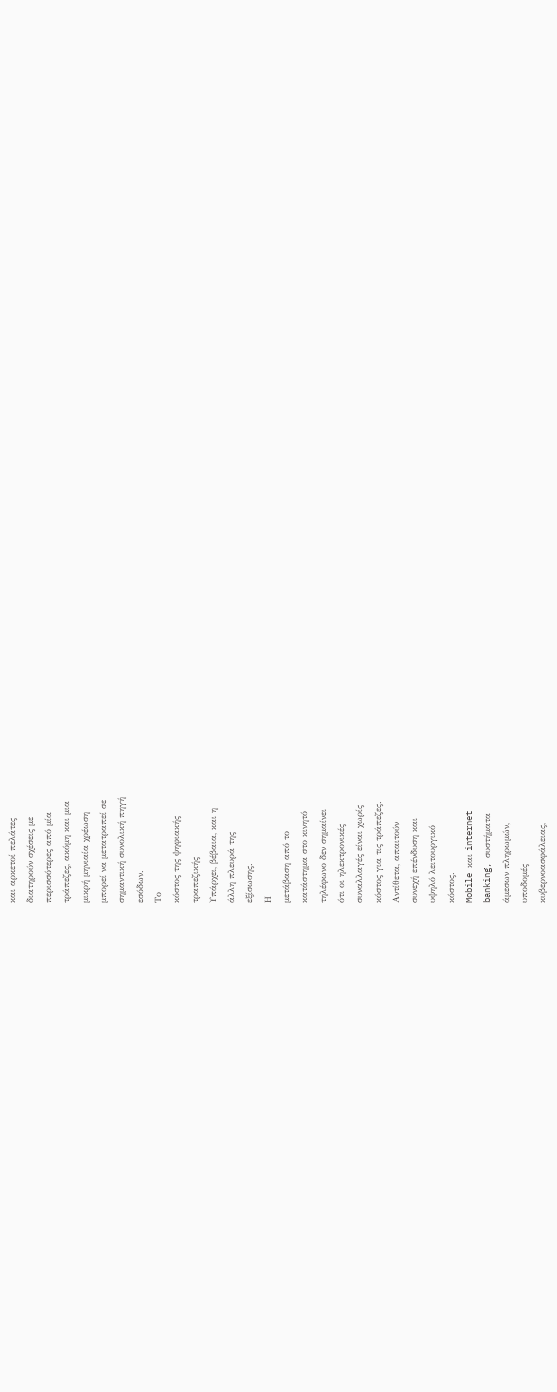και αρκετοί πελάτες
διατηρούν σχέσεις με
περισσότερες από μία
τράπεζες, ακόμη και μια
μικρή μηνιαία χρέωση
μπορεί να μετατραπεί σε
σημαντική συνολική πηγή
εσόδων.
Το
κόστος της ψηφιακής
τραπεζικής
Υπάρχει, βέβαια, και η
άλλη πλευρά της
εξίσωσης.
Η
μετάβαση από το
κατάστημα στο κινητό
τηλέφωνο δεν σημαίνει
ότι οι ηλεκτρονικές
συναλλαγές είναι χωρίς
κόστος για τις τράπεζες.
Αντίθετα, απαιτούν
συνεχή επένδυση και
υψηλό λειτουργικό
κόστος.
Mobile και internet
banking, συστήματα
άμεσων πληρωμών,
υποδομές
κυβερνοασφάλειας,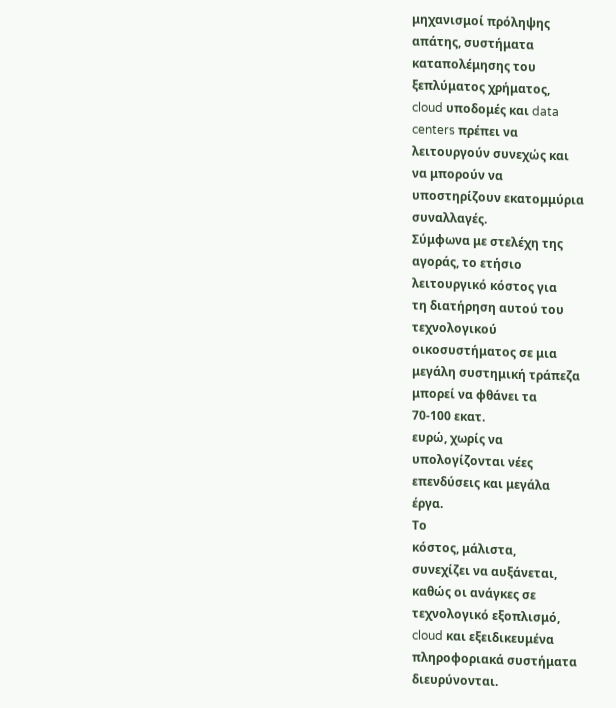μηχανισμοί πρόληψης
απάτης, συστήματα
καταπολέμησης του
ξεπλύματος χρήματος,
cloud υποδομές και data
centers πρέπει να
λειτουργούν συνεχώς και
να μπορούν να
υποστηρίζουν εκατομμύρια
συναλλαγές.
Σύμφωνα με στελέχη της
αγοράς, το ετήσιο
λειτουργικό κόστος για
τη διατήρηση αυτού του
τεχνολογικού
οικοσυστήματος σε μια
μεγάλη συστημική τράπεζα
μπορεί να φθάνει τα
70-100 εκατ.
ευρώ, χωρίς να
υπολογίζονται νέες
επενδύσεις και μεγάλα
έργα.
Το
κόστος, μάλιστα,
συνεχίζει να αυξάνεται,
καθώς οι ανάγκες σε
τεχνολογικό εξοπλισμό,
cloud και εξειδικευμένα
πληροφοριακά συστήματα
διευρύνονται.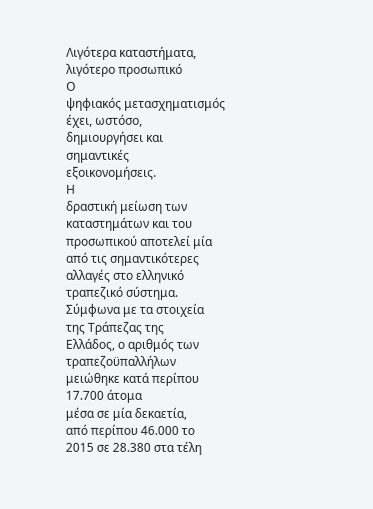Λιγότερα καταστήματα,
λιγότερο προσωπικό
Ο
ψηφιακός μετασχηματισμός
έχει, ωστόσο,
δημιουργήσει και
σημαντικές
εξοικονομήσεις.
Η
δραστική μείωση των
καταστημάτων και του
προσωπικού αποτελεί μία
από τις σημαντικότερες
αλλαγές στο ελληνικό
τραπεζικό σύστημα.
Σύμφωνα με τα στοιχεία
της Τράπεζας της
Ελλάδος, ο αριθμός των
τραπεζοϋπαλλήλων
μειώθηκε κατά περίπου
17.700 άτομα
μέσα σε μία δεκαετία,
από περίπου 46.000 το
2015 σε 28.380 στα τέλη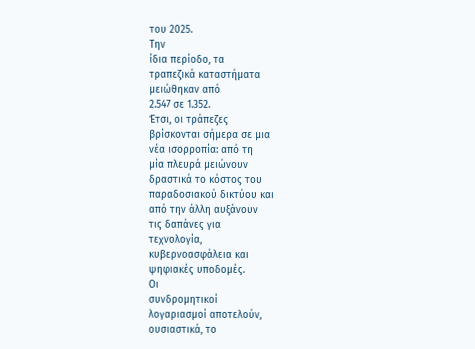του 2025.
Την
ίδια περίοδο, τα
τραπεζικά καταστήματα
μειώθηκαν από
2.547 σε 1.352.
Έτσι, οι τράπεζες
βρίσκονται σήμερα σε μια
νέα ισορροπία: από τη
μία πλευρά μειώνουν
δραστικά το κόστος του
παραδοσιακού δικτύου και
από την άλλη αυξάνουν
τις δαπάνες για
τεχνολογία,
κυβερνοασφάλεια και
ψηφιακές υποδομές.
Οι
συνδρομητικοί
λογαριασμοί αποτελούν,
ουσιαστικά, το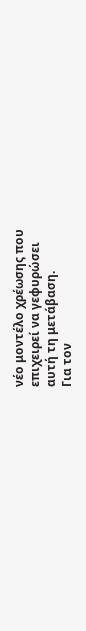νέο μοντέλο χρέωσης που
επιχειρεί να γεφυρώσει
αυτή τη μετάβαση.
Για τον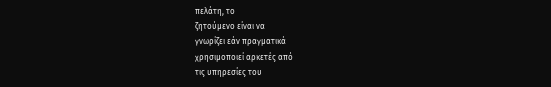πελάτη, το
ζητούμενο είναι να
γνωρίζει εάν πραγματικά
χρησιμοποιεί αρκετές από
τις υπηρεσίες του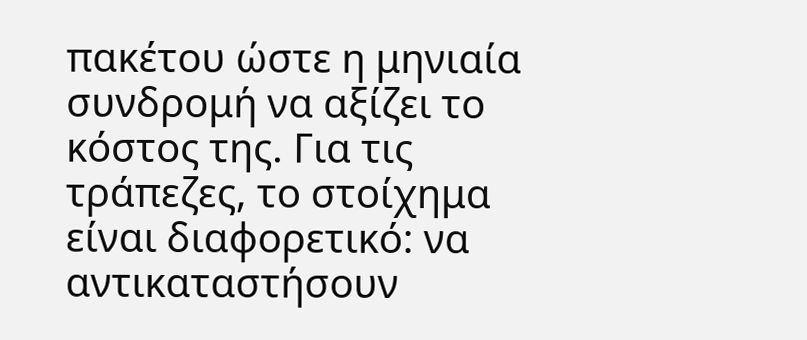πακέτου ώστε η μηνιαία
συνδρομή να αξίζει το
κόστος της. Για τις
τράπεζες, το στοίχημα
είναι διαφορετικό: να
αντικαταστήσουν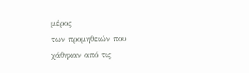μέρος
των προμηθειών που
χάθηκαν από τις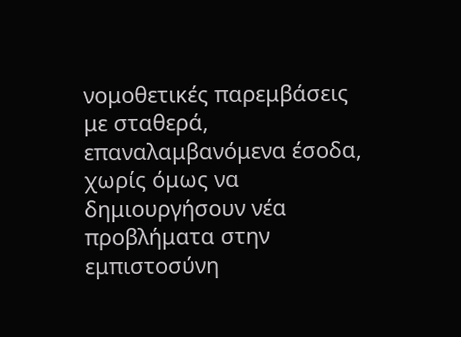νομοθετικές παρεμβάσεις
με σταθερά,
επαναλαμβανόμενα έσοδα,
χωρίς όμως να
δημιουργήσουν νέα
προβλήματα στην
εμπιστοσύνη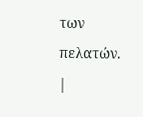των πελατών.
|